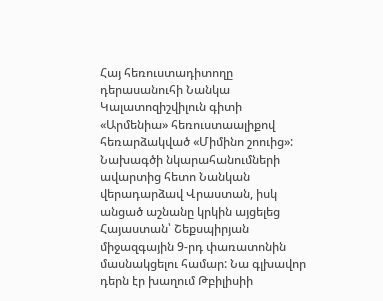Հայ հեռուստադիտողը դերասանուհի Նանկա Կալատոզիշվիլուն գիտի «Արմենիա» հեռուստաալիքով հեռարձակված «Միմինո շոուից»: Նախագծի նկարահանումների ավարտից հետո Նանկան վերադարձավ Վրաստան, իսկ անցած աշնանը կրկին այցելեց Հայաստան՝ Շեքսպիրյան միջազգային 9-րդ փառատոնին մասնակցելու համար: Նա գլխավոր դերն էր խաղում Թբիլիսիի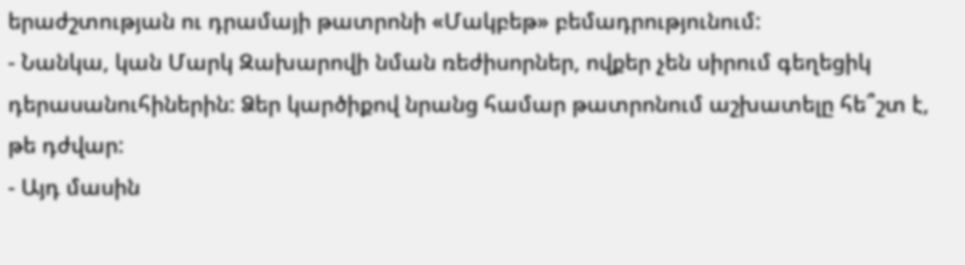երաժշտության ու դրամայի թատրոնի «Մակբեթ» բեմադրությունում:
- Նանկա, կան Մարկ Զախարովի նման ռեժիսորներ, ովքեր չեն սիրում գեղեցիկ դերասանուհիներին: Ձեր կարծիքով նրանց համար թատրոնում աշխատելը հե՞շտ է, թե դժվար:
- Այդ մասին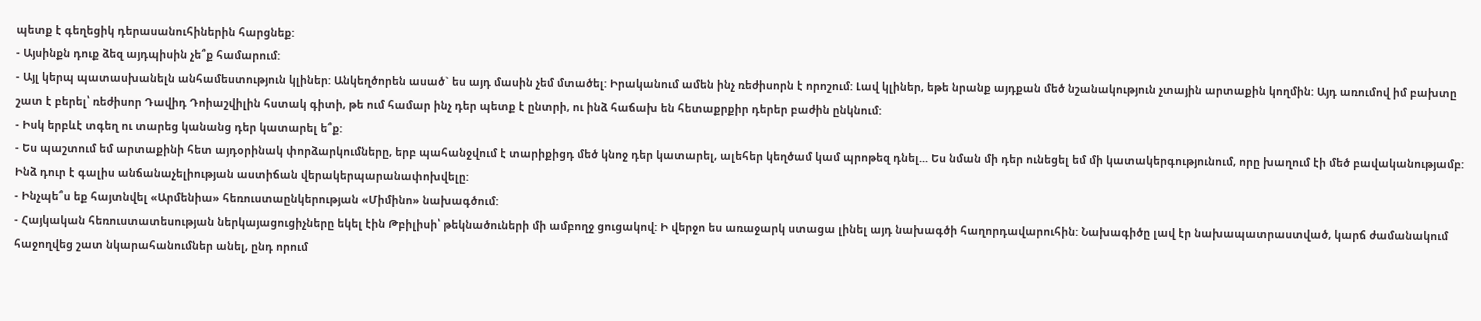պետք է գեղեցիկ դերասանուհիներին հարցնեք:
- Այսինքն դուք ձեզ այդպիսին չե՞ք համարում:
- Այլ կերպ պատասխանելն անհամեստություն կլիներ: Անկեղծորեն ասած` ես այդ մասին չեմ մտածել: Իրականում ամեն ինչ ռեժիսորն է որոշում: Լավ կլիներ, եթե նրանք այդքան մեծ նշանակություն չտային արտաքին կողմին: Այդ առումով իմ բախտը շատ է բերել՝ ռեժիսոր Դավիդ Դոիաշվիլին հստակ գիտի, թե ում համար ինչ դեր պետք է ընտրի, ու ինձ հաճախ են հետաքրքիր դերեր բաժին ընկնում:
- Իսկ երբևէ տգեղ ու տարեց կանանց դեր կատարել ե՞ք:
- Ես պաշտում եմ արտաքինի հետ այդօրինակ փորձարկումները, երբ պահանջվում է տարիքիցդ մեծ կնոջ դեր կատարել, ալեհեր կեղծամ կամ պրոթեզ դնել... Ես նման մի դեր ունեցել եմ մի կատակերգությունում, որը խաղում էի մեծ բավականությամբ: Ինձ դուր է գալիս անճանաչելիության աստիճան վերակերպարանափոխվելը:
- Ինչպե՞ս եք հայտնվել «Արմենիա» հեռուստաընկերության «Միմինո» նախագծում:
- Հայկական հեռուստատեսության ներկայացուցիչները եկել էին Թբիլիսի՝ թեկնածուների մի ամբողջ ցուցակով: Ի վերջո ես առաջարկ ստացա լինել այդ նախագծի հաղորդավարուհին: Նախագիծը լավ էր նախապատրաստված, կարճ ժամանակում հաջողվեց շատ նկարահանումներ անել, ընդ որում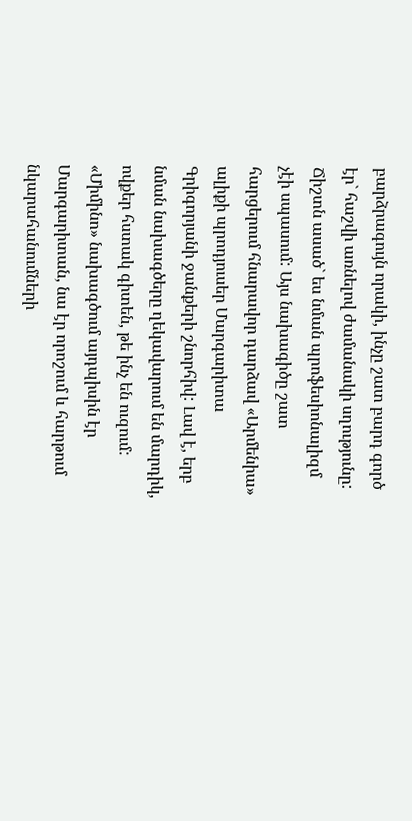բարձրագույն որակի, ինչը շատ բարդ գործ էր` հաշվի առնելով ժամանակի սղությունը: Ճիշտն ասած` ես նման պրոֆեսիոնալիզմ չէի սպասում: Այս նախագիծը շատ հարցերում հնարավոր դարձավ «Արմենիա» ալիքի պրոդյուսեր Մարգարիտա Գրիգորյանի ջանքերի շնորհիվ: Լավ է, երբ նման նախագծերը ղեկավարում են մարդիկ, ովքեր հստակ գիտեն, թե ինչ են ուզում: «Միմինո» նախագծում այդպիսին էր Մարգարիտան, նա էր որոշում և հարթում նկարահանումների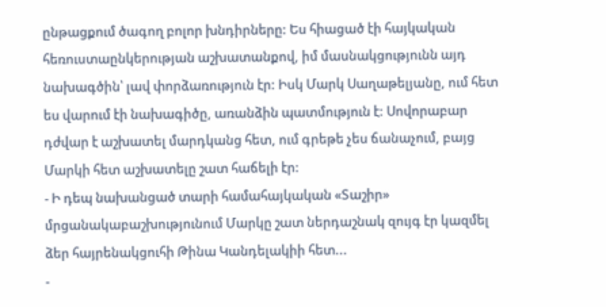ընթացքում ծագող բոլոր խնդիրները: Ես հիացած էի հայկական հեռուստաընկերության աշխատանքով, իմ մասնակցությունն այդ նախագծին՝ լավ փորձառություն էր: Իսկ Մարկ Սաղաթելյանը, ում հետ ես վարում էի նախագիծը, առանձին պատմություն է: Սովորաբար դժվար է աշխատել մարդկանց հետ, ում գրեթե չես ճանաչում, բայց Մարկի հետ աշխատելը շատ հաճելի էր:
- Ի դեպ նախանցած տարի համահայկական «Տաշիր» մրցանակաբաշխությունում Մարկը շատ ներդաշնակ զույգ էր կազմել ձեր հայրենակցուհի Թինա Կանդելակիի հետ...
-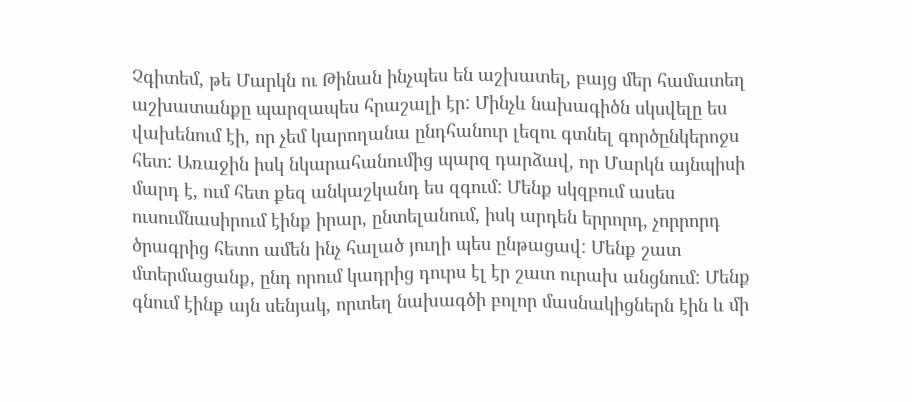Չգիտեմ, թե Մարկն ու Թինան ինչպես են աշխատել, բայց մեր համատեղ աշխատանքը պարզապես հրաշալի էր: Մինչև նախագիծն սկսվելը ես վախենում էի, որ չեմ կարողանա ընդհանուր լեզու գտնել գործընկերոջս հետ: Առաջին իսկ նկարահանումից պարզ դարձավ, որ Մարկն այնպիսի մարդ է, ում հետ քեզ անկաշկանդ ես զգում: Մենք սկզբում ասես ուսումնասիրում էինք իրար, ընտելանում, իսկ արդեն երրորդ, չորրորդ ծրագրից հետո ամեն ինչ հալած յուղի պես ընթացավ: Մենք շատ մտերմացանք, ընդ որում կադրից դուրս էլ էր շատ ուրախ անցնում: Մենք գնում էինք այն սենյակ, որտեղ նախագծի բոլոր մասնակիցներն էին և մի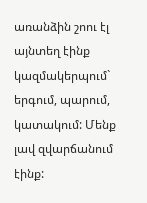առանձին շոու էլ այնտեղ էինք կազմակերպում` երգում, պարում, կատակում: Մենք լավ զվարճանում էինք: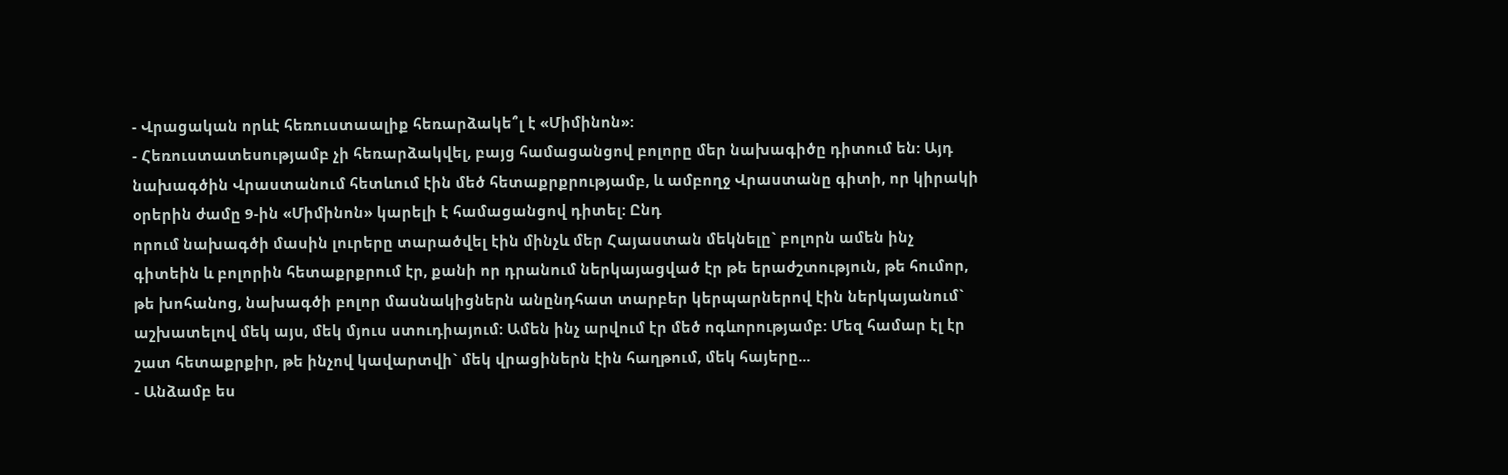- Վրացական որևէ հեռուստաալիք հեռարձակե՞լ է «Միմինոն»:
- Հեռուստատեսությամբ չի հեռարձակվել, բայց համացանցով բոլորը մեր նախագիծը դիտում են: Այդ նախագծին Վրաստանում հետևում էին մեծ հետաքրքրությամբ, և ամբողջ Վրաստանը գիտի, որ կիրակի օրերին ժամը 9-ին «Միմինոն» կարելի է համացանցով դիտել: Ընդ
որում նախագծի մասին լուրերը տարածվել էին մինչև մեր Հայաստան մեկնելը` բոլորն ամեն ինչ գիտեին և բոլորին հետաքրքրում էր, քանի որ դրանում ներկայացված էր թե երաժշտություն, թե հումոր, թե խոհանոց, նախագծի բոլոր մասնակիցներն անընդհատ տարբեր կերպարներով էին ներկայանում` աշխատելով մեկ այս, մեկ մյուս ստուդիայում: Ամեն ինչ արվում էր մեծ ոգևորությամբ: Մեզ համար էլ էր շատ հետաքրքիր, թե ինչով կավարտվի` մեկ վրացիներն էին հաղթում, մեկ հայերը...
- Անձամբ ես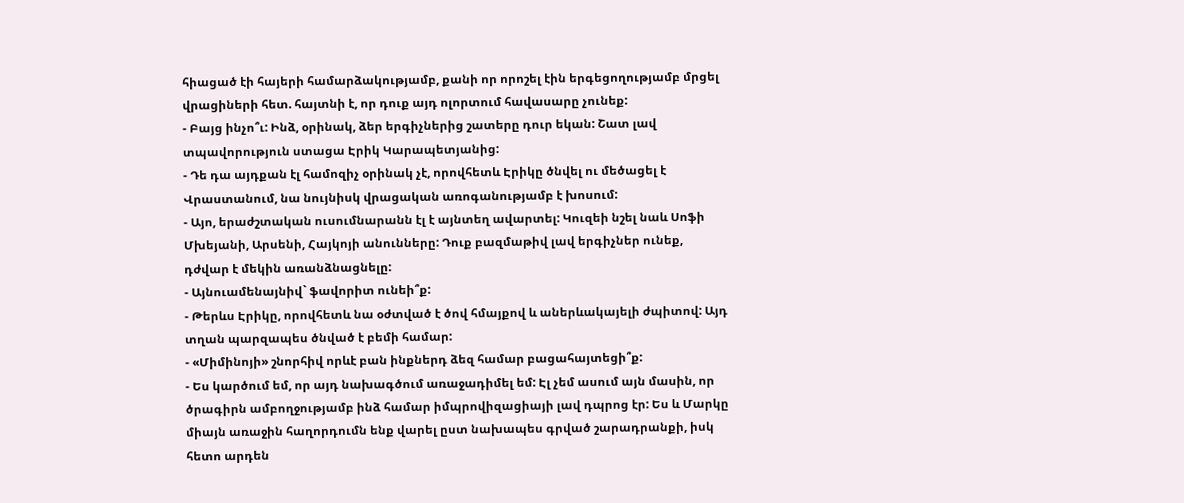հիացած էի հայերի համարձակությամբ, քանի որ որոշել էին երգեցողությամբ մրցել վրացիների հետ. հայտնի է, որ դուք այդ ոլորտում հավասարը չունեք:
- Բայց ինչո՞ւ: Ինձ, օրինակ, ձեր երգիչներից շատերը դուր եկան: Շատ լավ տպավորություն ստացա Էրիկ Կարապետյանից:
- Դե դա այդքան էլ համոզիչ օրինակ չէ, որովհետև Էրիկը ծնվել ու մեծացել է Վրաստանում, նա նույնիսկ վրացական առոգանությամբ է խոսում:
- Այո, երաժշտական ուսումնարանն էլ է այնտեղ ավարտել: Կուզեի նշել նաև Սոֆի Մխեյանի, Արսենի, Հայկոյի անունները: Դուք բազմաթիվ լավ երգիչներ ունեք, դժվար է մեկին առանձնացնելը:
- Այնուամենայնիվ` ֆավորիտ ունեի՞ք:
- Թերևս Էրիկը, որովհետև նա օժտված է ծով հմայքով և աներևակայելի ժպիտով: Այդ տղան պարզապես ծնված է բեմի համար:
- «Միմինոյի» շնորհիվ որևէ բան ինքներդ ձեզ համար բացահայտեցի՞ք:
- Ես կարծում եմ, որ այդ նախագծում առաջադիմել եմ: Էլ չեմ ասում այն մասին, որ ծրագիրն ամբողջությամբ ինձ համար իմպրովիզացիայի լավ դպրոց էր: Ես և Մարկը միայն առաջին հաղորդումն ենք վարել ըստ նախապես գրված շարադրանքի, իսկ հետո արդեն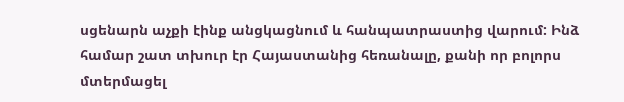սցենարն աչքի էինք անցկացնում և հանպատրաստից վարում: Ինձ համար շատ տխուր էր Հայաստանից հեռանալը, քանի որ բոլորս մտերմացել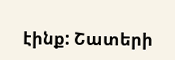էինք: Շատերի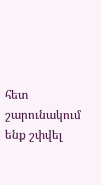հետ շարունակում ենք շփվել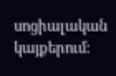սոցիալական կայքերում: